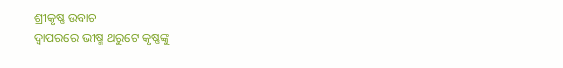ଶ୍ରୀକୃଷ୍ଣ ଉବାଚ
ଦ୍ବାପରରେ ଭୀଷ୍ମ ଥରୁଟେ କୃଷ୍ଣଙ୍କୁ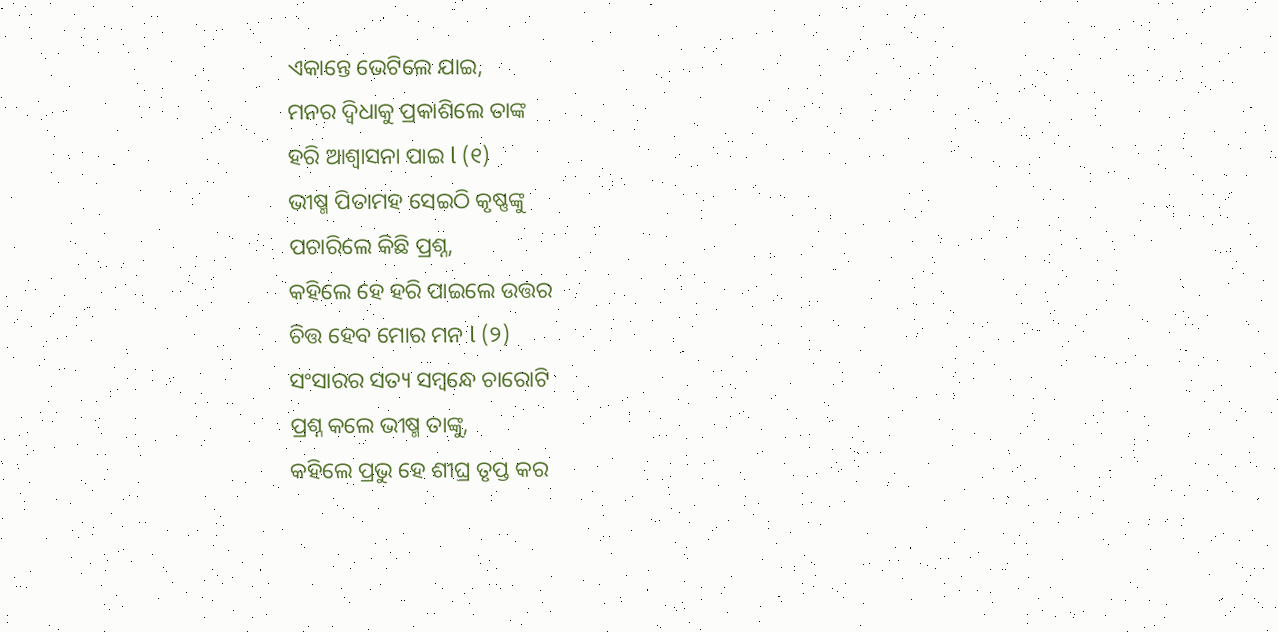ଏକାନ୍ତେ ଭେଟିଲେ ଯାଇ,
ମନର ଦ୍ବିଧାକୁ ପ୍ରକାଶିଲେ ତାଙ୍କ
ହରି ଆଶ୍ୱାସନା ପାଇ l (୧)
ଭୀଷ୍ମ ପିତାମହ ସେଇଠି କୃଷ୍ଣଙ୍କୁ
ପଚାରିଲେ କିଛି ପ୍ରଶ୍ନ,
କହିଲେ ହେ ହରି ପାଇଲେ ଉତ୍ତର
ଚିତ୍ତ ହେବ ମୋର ମନ l (୨)
ସଂସାରର ସତ୍ୟ ସମ୍ବନ୍ଧେ ଚାରୋଟି
ପ୍ରଶ୍ନ କଲେ ଭୀଷ୍ମ ତାଙ୍କୁ,
କହିଲେ ପ୍ରଭୁ ହେ ଶୀଘ୍ର ତୃପ୍ତ କର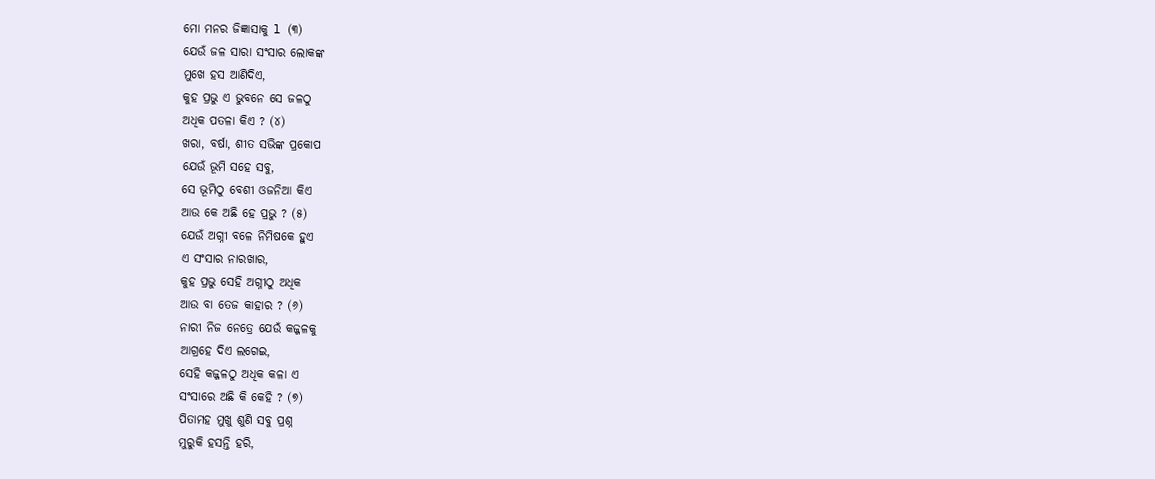ମୋ ମନର ଜିଜ୍ଞାସାକୁ l (୩)
ଯେଉଁ ଜଳ ସାରା ସଂସାର ଲୋକଙ୍କ
ମୁଖେ ହସ ଆଣିଦିଏ,
କୁହ ପ୍ରଭୁ ଏ ଭୁବନେ ସେ ଜଳଠୁ
ଅଧିକ ପତଳା କିଏ ? (୪)
ଖରା, ବର୍ଷା, ଶୀତ ସଭିଙ୍କ ପ୍ରକୋପ
ଯେଉଁ ଭୂମି ସହେ ସବୁ,
ସେ ଭୂମିଠୁ ବେଶୀ ଓଜନିଆ କିଏ
ଆଉ କେ ଅଛି ହେ ପ୍ରଭୁ ? (୫)
ଯେଉଁ ଅଗ୍ନୀ ବଳେ ନିମିଷକେ ହୁଏ
ଏ ସଂସାର ନାରଖାର,
କୁହ ପ୍ରଭୁ ସେହି ଅଗ୍ନୀଠୁ ଅଧିକ
ଆଉ ବା ତେଜ କାହାର ? (୬)
ନାରୀ ନିଜ ନେତ୍ରେ ଯେଉଁ କଜ୍ଜଳକୁ
ଆଗ୍ରହେ ଦିଏ ଲଗେଇ,
ସେହି କଜ୍ଜଳଠୁ ଅଧିକ କଳା ଏ
ସଂସାରେ ଅଛି କି କେହି ? (୭)
ପିତାମହ ମୁଖୁ ଶୁଣି ସବୁ ପ୍ରଶ୍ନ
ମୁରୁକି ହସନ୍ତି ହରି,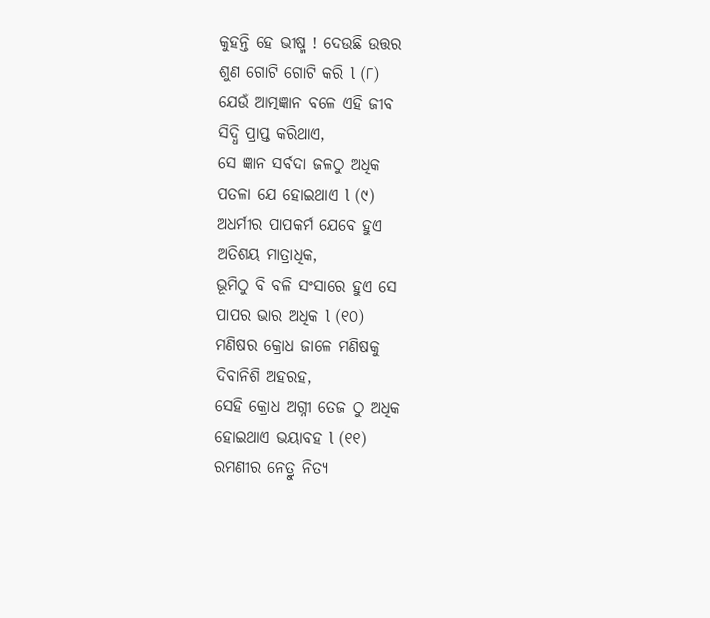କୁହନ୍ତି ହେ ଭୀଷ୍ମ ! ଦେଉଛି ଉତ୍ତର
ଶୁଣ ଗୋଟି ଗୋଟି କରି l (୮)
ଯେଉଁ ଆତ୍ମଜ୍ଞାନ ବଳେ ଏହି ଜୀବ
ସିଦ୍ଧି ପ୍ରାପ୍ତ କରିଥାଏ,
ସେ ଜ୍ଞାନ ସର୍ବଦା ଜଳଠୁ ଅଧିକ
ପତଳା ଯେ ହୋଇଥାଏ l (୯)
ଅଧର୍ମୀର ପାପକର୍ମ ଯେବେ ହୁଏ
ଅତିଶୟ ମାତ୍ରାଧିକ,
ଭୂମିଠୁ ବି ବଳି ସଂସାରେ ହୁଏ ସେ
ପାପର ଭାର ଅଧିକ l (୧୦)
ମଣିଷର କ୍ରୋଧ ଜାଳେ ମଣିଷକୁ
ଦିବାନିଶି ଅହରହ,
ସେହି କ୍ରୋଧ ଅଗ୍ନୀ ତେଜ ଠୁ ଅଧିକ
ହୋଇଥାଏ ଭୟାବହ l (୧୧)
ରମଣୀର ନେତ୍ରୁ ନିତ୍ୟ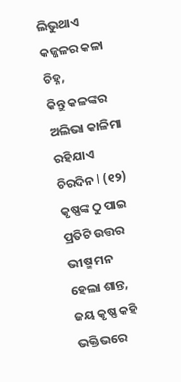ଲିଭୁଥାଏ
କଜ୍ଜଳର କଳା ଚିହ୍ନ,
କିନ୍ତୁ କଳଙ୍କର ଅଲିଭା କାଳିମା
ରହିଯାଏ ଚିରଦିନ l (୧୨)
କୃଷ୍ଣଙ୍କ ଠୁ ପାଇ ପ୍ରତିଟି ଉତ୍ତର
ଭୀଷ୍ମ ମନ ହେଲା ଶାନ୍ତ,
ଜୟ କୃଷ୍ଣ କହି ଭକ୍ତିଭରେ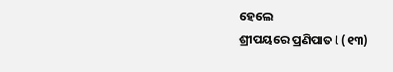ହେଲେ
ଶ୍ରୀପୟରେ ପ୍ରଣିପାତ l (୧୩)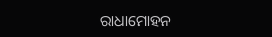ରାଧାମୋହନ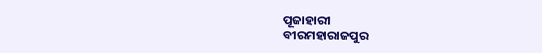ପୂଜାହାରୀ
ବୀରମହାରାଜପୁର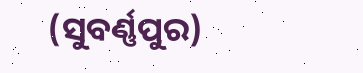(ସୁବର୍ଣ୍ଣପୁର)